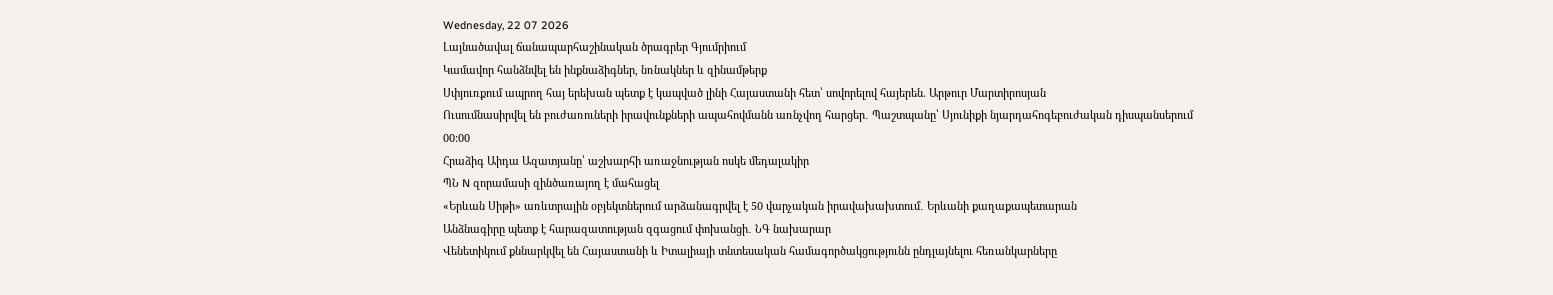Wednesday, 22 07 2026
Լայնածավալ ճանապարհաշինական ծրագրեր Գյումրիում
Կամավոր հանձնվել են ինքնաձիգներ, նռնակներ և զինամթերք
Սփյուռքում ապրող հայ երեխան պետք է կապված լինի Հայաստանի հետ՝ սովորելով հայերեն. Արթուր Մարտիրոսյան
Ուսումնասիրվել են բուժառուների իրավունքների ապահովմանն առնչվող հարցեր․ Պաշտպանը՝ Սյունիքի նյարդահոգեբուժական դիսպանսերում
00:00
Հրաձիգ Աիդա Ազատյանը՝ աշխարհի առաջնության ոսկե մեդալակիր
ՊՆ N զորամասի զինծառայող է մահացել
«Երևան Սիթի» առևտրային օբյեկտներում արձանագրվել է 50 վարչական իրավախախտում․ Երևանի քաղաքապետարան
Անձնագիրը պետք է հարազատության զգացում փոխանցի․ ՆԳ նախարար
Վենետիկում քննարկվել են Հայաստանի և Իտալիայի տնտեսական համագործակցությունն ընդլայնելու հեռանկարները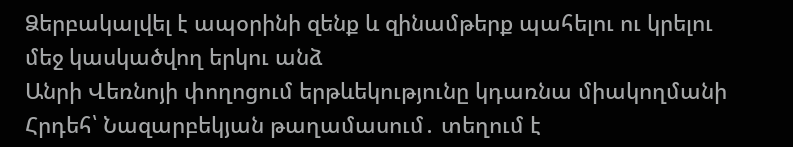Ձերբակալվել է ապօրինի զենք և զինամթերք պահելու ու կրելու մեջ կասկածվող երկու անձ
Անրի Վեռնոյի փողոցում երթևեկությունը կդառնա միակողմանի
Հրդեհ՝ Նազարբեկյան թաղամասում․ տեղում է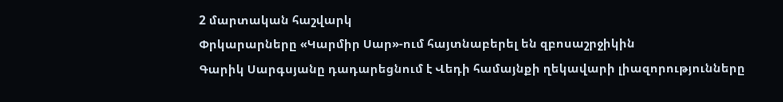2 մարտական հաշվարկ
Փրկարարները «Կարմիր Սար»-ում հայտնաբերել են զբոսաշրջիկին
Գարիկ Սարգսյանը դադարեցնում է Վեդի համայնքի ղեկավարի լիազորությունները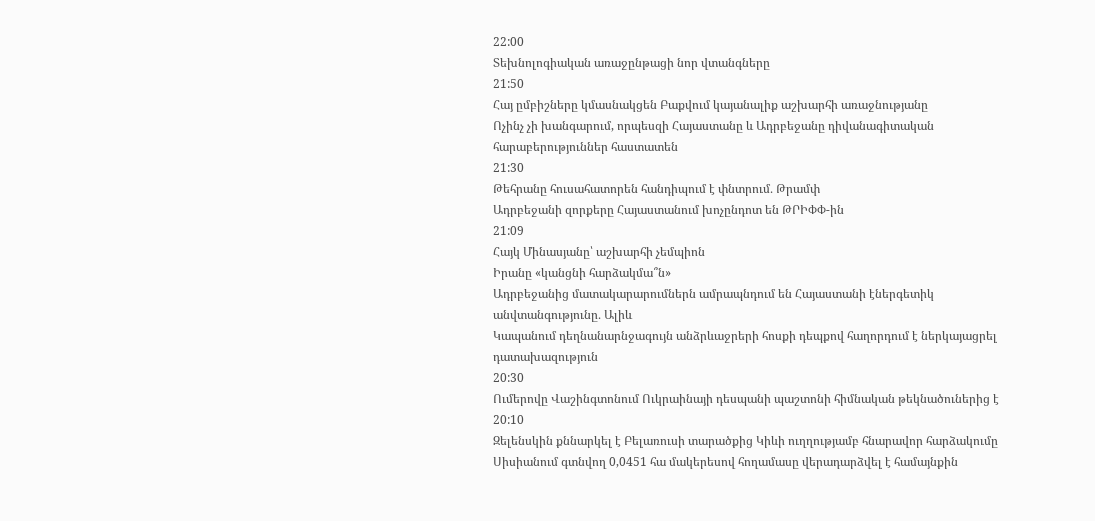22:00
Տեխնոլոգիական առաջընթացի նոր վտանգները
21:50
Հայ ըմբիշները կմասնակցեն Բաքվում կայանալիք աշխարհի առաջնությանը
Ոչինչ չի խանգարում, որպեսզի Հայաստանը և Ադրբեջանը դիվանագիտական հարաբերություններ հաստատեն
21:30
Թեհրանը հուսահատորեն հանդիպում է փնտրում․ Թրամփ
Ադրբեջանի զորքերը Հայաստանում խոչընդոտ են ԹՐԻՓՓ-ին
21:09
Հայկ Մինասյանը՝ աշխարհի չեմպիոն
Իրանը «կանցնի հարձակմա՞ն»
Ադրբեջանից մատակարարումներն ամրապնդում են Հայաստանի էներգետիկ անվտանգությունը․ Ալիև
Կապանում դեղնանարնջագույն անձրևաջրերի հոսքի դեպքով հաղորդում է ներկայացրել դատախազություն
20:30
Ումերովը Վաշինգտոնում Ուկրաինայի դեսպանի պաշտոնի հիմնական թեկնածուներից է
20:10
Զելենսկին քննարկել է Բելառուսի տարածքից Կիևի ուղղությամբ հնարավոր հարձակումը
Սիսիանում գտնվող 0,0451 հա մակերեսով հողամասը վերադարձվել է համայնքին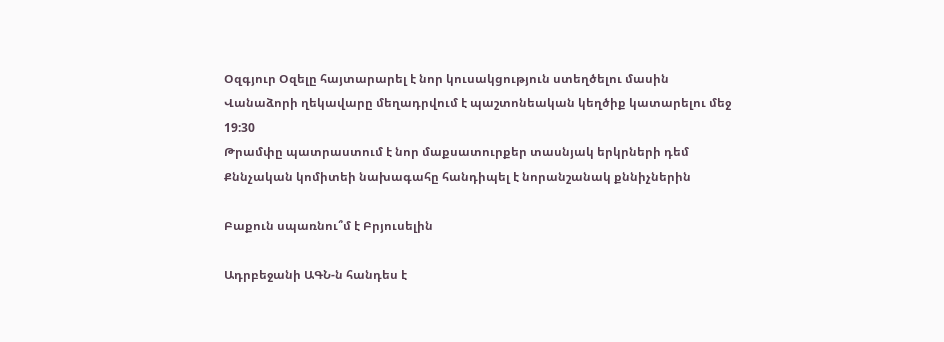Օզգյուր Օզելը հայտարարել է նոր կուսակցություն ստեղծելու մասին
Վանաձորի ղեկավարը մեղադրվում է պաշտոնեական կեղծիք կատարելու մեջ
19:30
Թրամփը պատրաստում է նոր մաքսատուրքեր տասնյակ երկրների դեմ
Քննչական կոմիտեի նախագահը հանդիպել է նորանշանակ քննիչներին

Բաքուն սպառնու՞մ է Բրյուսելին

Ադրբեջանի ԱԳՆ-ն հանդես է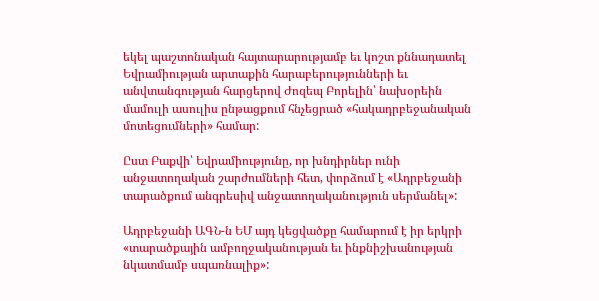եկել պաշտոնական հայտարարությամբ եւ կոշտ քննադատել Եվրամիության արտաքին հարաբերությունների եւ անվտանգության հարցերով Ժոզեպ Բորելին՝ նախօրեին մամուլի ասուլիս ընթացքում հնչեցրած «հակադրբեջանական մոտեցումների» համար:

Ըստ Բաքվի՝ Եվրամիությունը, որ խնդիրներ ունի անջատողական շարժումների հետ, փորձում է «Ադրբեջանի տարածքում անգրեսիվ անջատողականություն սերմանել»:

Ադրբեջանի ԱԳՆ-ն ԵՄ այդ կեցվածքը համարում է իր երկրի «տարածքային ամբողջականության եւ ինքնիշխանության նկատմամբ սպառնալիք»: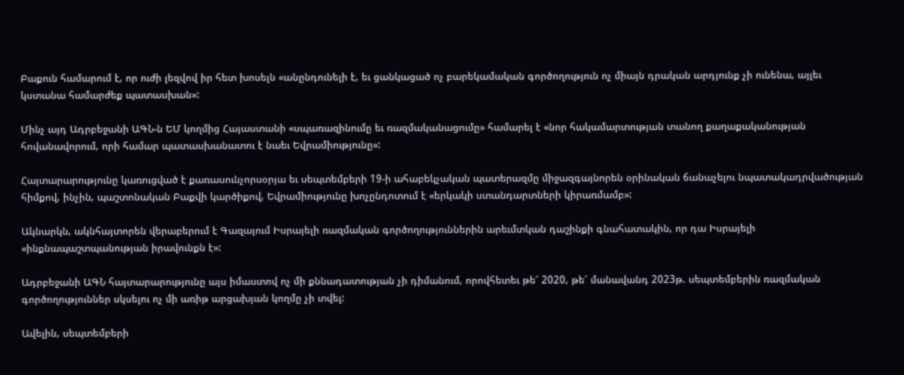Բաքուն համարում է, որ ուժի լեզվով իր հետ խոսելն «անընդունելի է, եւ ցանկացած ոչ բարեկամական գործողություն ոչ միայն դրական արդյունք չի ունենա, այլեւ կստանա համարժեք պատասխան»:

Մինչ այդ Ադրբեջանի ԱԳՆ-ն ԵՄ կողմից Հայաստանի «սպառազինումը եւ ռազմականացումը» համարել է «նոր հակամարտության տանող քաղաքականության հովանավորում, որի համար պատասխանատու է նաեւ Եվրամիությունը»:

Հայտարարությունը կառուցված է քառասունչորսօրյա եւ սեպտեմբերի 19-ի ահաբեկչական պատերազմը միջազգայնորեն օրինական ճանաչելու նպատակադրվածության հիմքով, ինչին, պաշտոնական Բաքվի կարծիքով, Եվրամիությունը խոչընդոտում է «երկակի ստանդարտների կիրառմամբ»:

Ակնարկն, ակնհայտորեն վերաբերում է Գազայում Իսրայելի ռազմական գործողություններին արեւմտկան դաշինքի գնահատակին, որ դա Իսրայելի «ինքնապաշտպանության իրավունքն է»:

Ադրբեջանի ԱԳՆ հայտարարությունը այս իմաստով ոչ մի քննադատության չի դիմանում, որովհետեւ թե՜ 2020, թե՜ մանավանդ 2023թ. սեպտեմբերին ռազմական գործողություններ սկսելու ոչ մի առիթ արցախյան կողմը չի տվել:

Ավելին, սեպտեմբերի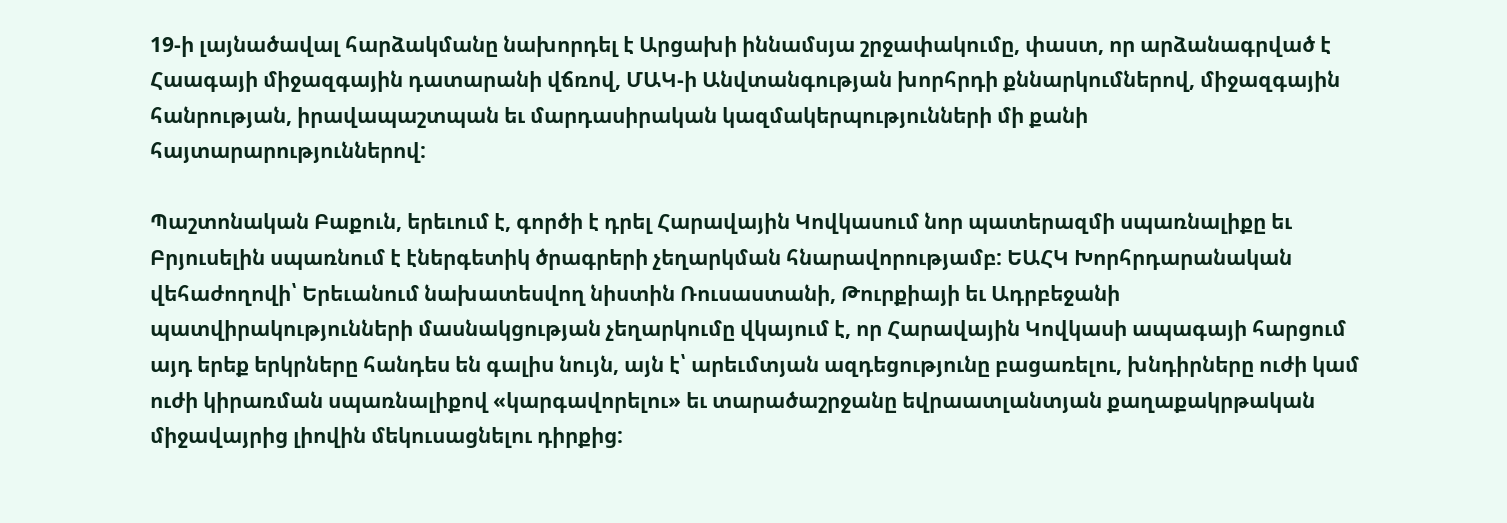19-ի լայնածավալ հարձակմանը նախորդել է Արցախի իննամսյա շրջափակումը, փաստ, որ արձանագրված է Հաագայի միջազգային դատարանի վճռով, ՄԱԿ-ի Անվտանգության խորհրդի քննարկումներով, միջազգային հանրության, իրավապաշտպան եւ մարդասիրական կազմակերպությունների մի քանի հայտարարություններով:

Պաշտոնական Բաքուն, երեւում է, գործի է դրել Հարավային Կովկասում նոր պատերազմի սպառնալիքը եւ Բրյուսելին սպառնում է էներգետիկ ծրագրերի չեղարկման հնարավորությամբ: ԵԱՀԿ Խորհրդարանական վեհաժողովի՝ Երեւանում նախատեսվող նիստին Ռուսաստանի, Թուրքիայի եւ Ադրբեջանի պատվիրակությունների մասնակցության չեղարկումը վկայում է, որ Հարավային Կովկասի ապագայի հարցում այդ երեք երկրները հանդես են գալիս նույն, այն է՝ արեւմտյան ազդեցությունը բացառելու, խնդիրները ուժի կամ ուժի կիրառման սպառնալիքով «կարգավորելու» եւ տարածաշրջանը եվրաատլանտյան քաղաքակրթական միջավայրից լիովին մեկուսացնելու դիրքից: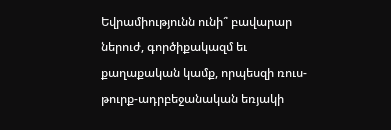Եվրամիությունն ունի՞ բավարար ներուժ, գործիքակազմ եւ քաղաքական կամք, որպեսզի ռուս-թուրք-ադրբեջանական եռյակի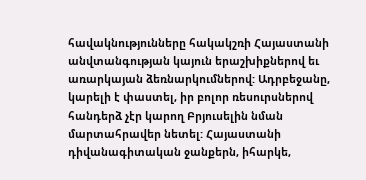հավակնությունները հակակշռի Հայաստանի անվտանգության կայուն երաշխիքներով եւ առարկայան ձեռնարկումներով: Ադրբեջանը, կարելի է փաստել, իր բոլոր ռեսուրսներով հանդերձ չէր կարող Բրյուսելին նման մարտահրավեր նետել: Հայաստանի դիվանագիտական ջանքերն, իհարկե,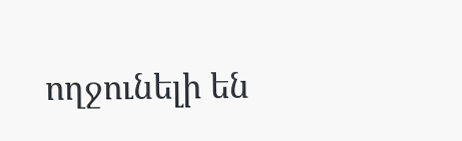ողջունելի են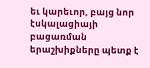եւ կարեւոր, բայց նոր էսկալացիայի բացառման երաշխիքները պետք է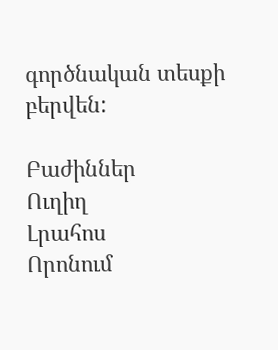գործնական տեսքի բերվեն:

Բաժիններ
Ուղիղ
Լրահոս
Որոնում